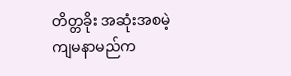တိတ္တခိုး အဆုံးအစမဲ့
ကျမနာမည်က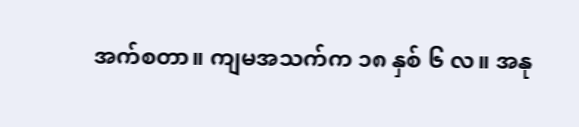အက်စတာ။ ကျမအသက်က ၁၈ နှစ် ၆ လ။ အနု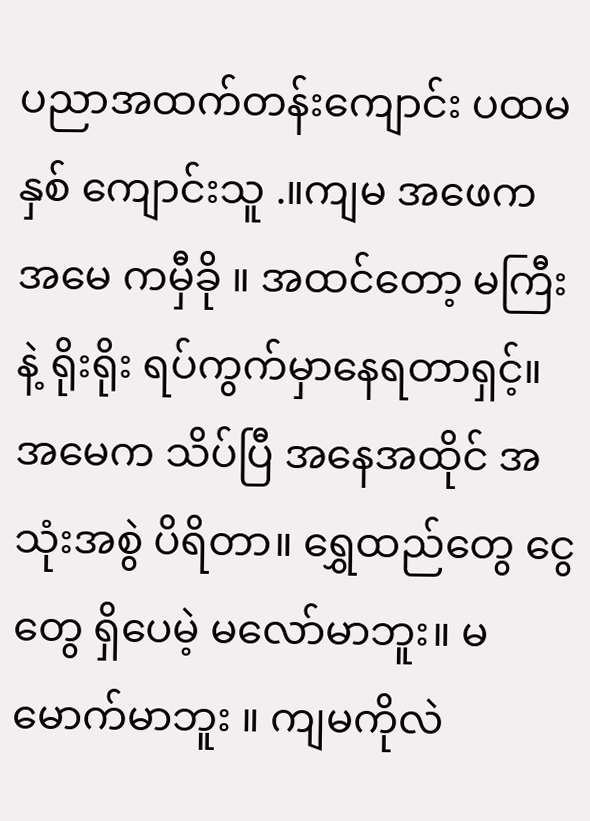ပညာအထက်တန်းကျောင်း ပထမနှစ် ကျောင်းသူ .။ကျမ အဖေက အမေ ကမှီခို ။ အထင်တော့ မကြီးနဲ့ ရိုးရိုး ရပ်ကွက်မှာနေရတာရှင့်။ အမေက သိပ်ပြီ အနေအထိုင် အသုံးအစွဲ ပိရိတာ။ ရွှေထည်တွေ ငွေတွေ ရှိပေမဲ့ မလော်မာဘူး။ မမောက်မာဘူး ။ ကျမကိုလဲ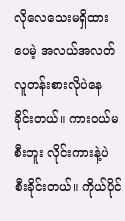လိုလေသေးမရှိထားပေမဲ့ အလယ်အလတ် လူတန်းစားလိုပဲနေခိုင်းတယ်။ ကားဝယ်မစီးဘူး လိုင်းကားနဲ့ပဲ စီးခိုင်းတယ်။ ကိုယ်ပိုင်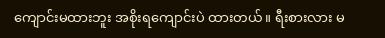ကျောင်းမထားဘူး အစိုးရကျောင်းပဲ ထားတယ်။ ရီးစားလား မ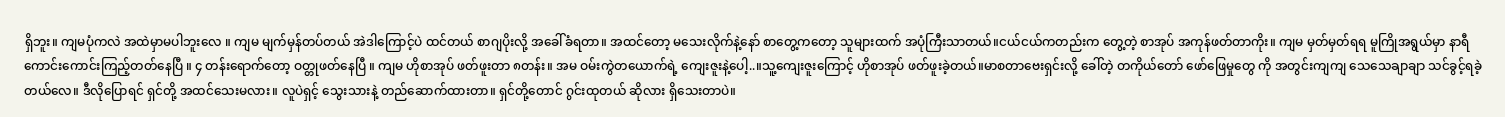ရှိဘူး။ ကျမပုံကလဲ အထဲမှာမပါဘူးလေ ။ ကျမ မျက်မှန်တပ်တယ် အဲဒါကြောင့်ပဲ ထင်တယ် စာဂျပိုးလို့ အခေါ်ခံရတာ။ အထင်တော့ မသေးလိုက်နဲ့နော် စာတွေ့ကတော့ သူများထက် အပုံကြီးသာတယ်။ငယ်ငယ်ကတည်းက တွေ့တဲ့ စာအုပ် အကုန်ဖတ်တာကိုး။ ကျမ မှတ်မှတ်ရရ မူကြိုအရွယ်မှာ နာရီကောင်းကောင်းကြည့်တတ်နေပြီ ။ ၄ တန်းရောက်တော့ ဝတ္တုဖတ်နေပြီ ။ ကျမ ဟိုစာအုပ် ဖတ်ဖူးတာ ၈တန်း။ အမ ဝမ်းကွဲတယောက်ရဲ့ ကျေးဇူးနဲ့ပေါ့..။သူ့ကျေးဇူးကြောင့် ဟိုစာအုပ် ဖတ်ဖူးခဲ့တယ်။မာစတာဗေးရှင်းလို့ ခေါ်တဲ့ တကိုယ်တော် ဖော်ဖြေမှုတွေ ကို အတွင်းကျကျ သေသေချာချာ သင်ခွင့်ရခဲ့တယ်လေ။ ဒီလိုပြောရင် ရှင်တို့ အထင်သေးမလား။ လူပဲရှင့် သွေးသားနဲ့ တည်ဆောက်ထားတာ။ ရှင်တို့တောင် ဂွင်းထုတယ် ဆိုလား ရှိသေးတာပဲ။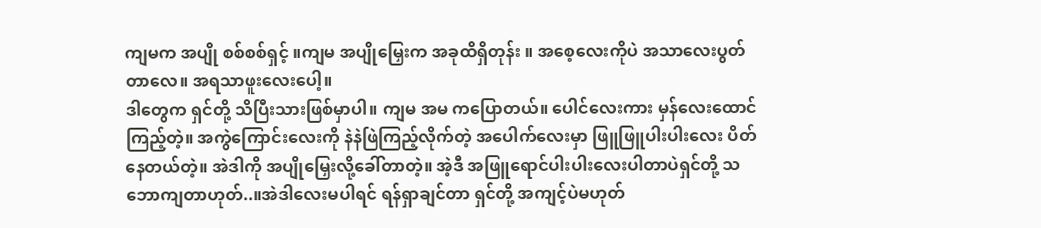ကျမက အပျို စစ်စစ်ရှင့် ။ကျမ အပျိုမြှေးက အခုထိရှိတုန်း ။ အစေ့လေးကိုပဲ အသာလေးပွတ်တာလေ။ အရသာဖူးလေးပေါ့။
ဒါတွေက ရှင်တို့ သိပြီးသားဖြစ်မှာပါ။ ကျမ အမ ကပြောတယ်။ ပေါင်လေးကား မှန်လေးထောင်ကြည့်တဲ့။ အကွဲကြောင်းလေးကို နဲနဲဖြဲကြည့်လိုက်တဲ့ အပေါက်လေးမှာ ဖြူဖြူပါးပါးလေး ပိတ်နေတယ်တဲ့။ အဲဒါကို အပျိုမြှေးလို့ခေါ်တာတဲ့။ အဲ့ဒီ အဖြူရောင်ပါးပါးလေးပါတာပဲရှင်တို့ သဘောကျတာဟုတ်..။အဲဒါလေးမပါရင် ရန်ရှာချင်တာ ရှင်တို့ အကျင့်ပဲမဟုတ်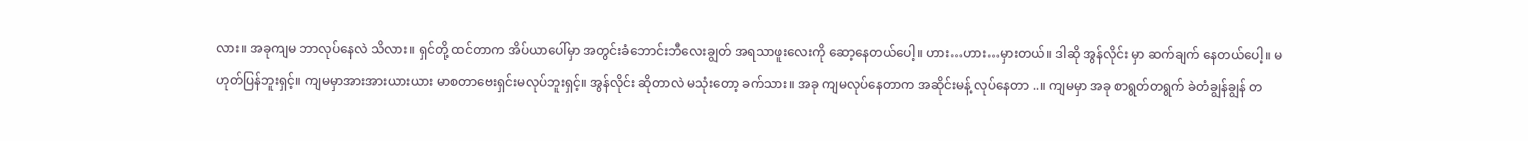လား။ အခုကျမ ဘာလုပ်နေလဲ သိလား။ ရှင်တို့ ထင်တာက အိပ်ယာပေါ်မှာ အတွင်းခံဘောင်းဘီလေးချွတ် အရသာဖူးလေးကို ဆော့နေတယ်ပေါ့။ ဟား…ဟား…မှားတယ်။ ဒါဆို အွန်လိုင်း မှာ ဆက်ချက် နေတယ်ပေါ့။ မဟုတ်ပြန်ဘူးရှင့်။ ကျမမှာအားအားယားယား မာစတာဗေးရှင်းမလုပ်ဘူးရှင့်။ အွန်လိုင်း ဆိုတာလဲ မသုံးတော့ ခက်သား။ အခု ကျမလုပ်နေတာက အဆိုင်းမန့် လုပ်နေတာ ..။ ကျမမှာ အခု စာရွတ်တရွက် ခဲတံချွန်ချွန် တ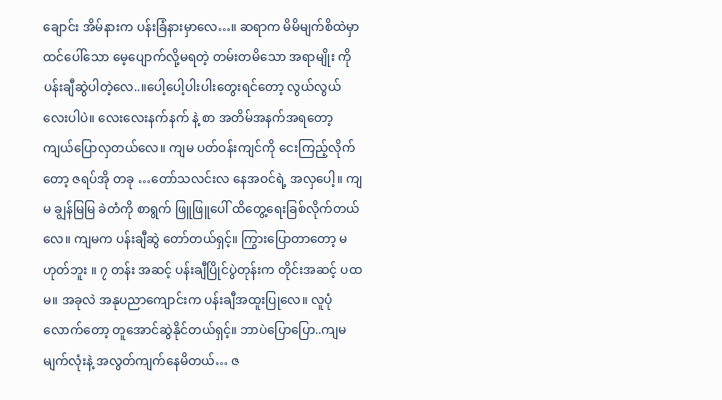ချောင်း အိမ်နားက ပန်းခြံနားမှာလေ…။ ဆရာက မိမိမျက်စိထဲမှာ ထင်ပေါ်သော မေ့ပျောက်လို့မရတဲ့ တမ်းတမိသော အရာမျိုး ကို ပန်းချီဆွဲပါတဲ့လေ..။ပေါ့ပေါ့ပါးပါးတွေးရင်တော့ လွယ်လွယ်လေးပါပဲ။ လေးလေးနက်နက် နဲ့ စာ အတိမ်အနက်အရတော့ ကျယ်ပြောလှတယ်လေ။ ကျမ ပတ်ဝန်းကျင်ကို ငေးကြည့်လိုက်တော့ ဇရပ်အို တခု …တော်သလင်းလ နေအဝင်ရဲ့ အလှပေါ့။ ကျမ ချွန်မြမြ ခဲတံကို စာရွက် ဖြူဖြူပေါ် ထိတွေ့ရေးခြစ်လိုက်တယ်လေ။ ကျမက ပန်းချီဆွဲ တော်တယ်ရှင့်။ ကြွားပြောတာတော့ မဟုတ်ဘူး ။ ၇ တန်း အဆင့် ပန်းချီပြိုင်ပွဲတုန်းက တိုင်းအဆင့် ပထမ။ အခုလဲ အနုပညာကျောင်းက ပန်းချီအထူးပြုလေ။ လူပုံလောက်တော့ တူအောင်ဆွဲနိုင်တယ်ရှင့်။ ဘာပဲပြောပြော..ကျမ မျက်လုံးနဲ့ အလွတ်ကျက်နေမိတယ်… ဇ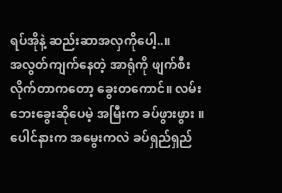ရပ်အိုနဲ့ ဆည်းဆာအလှကိုပေါ့..။
အလွတ်ကျက်နေတဲ့ အာရုံကို ဖျက်စီးလိုက်တာကတော့ ခွေးတကောင်။ လမ်းဘေးခွေးဆိုပေမဲ့ အမြီးက ခပ်ဖွားဖွား ။ပေါင်နားက အမွေးကလဲ ခပ်ရှည်ရှည်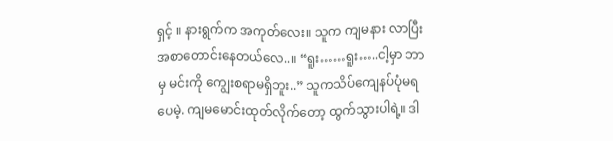ရှင့် ။ နားရွက်က အကုတ်လေး။ သူက ကျမနား လာပြီး အစာတောင်းနေတယ်လေ..။ “ရူး……ရူး…..ငါ့မှာ ဘာမှ မင်းကို ကျွေးစရာမရှိဘူး..” သူကသိပ်ကျေနပ်ပုံမရပေမဲ့. ကျမမောင်းထုတ်လိုက်တော့ ထွက်သွားပါရဲ့။ ဒါ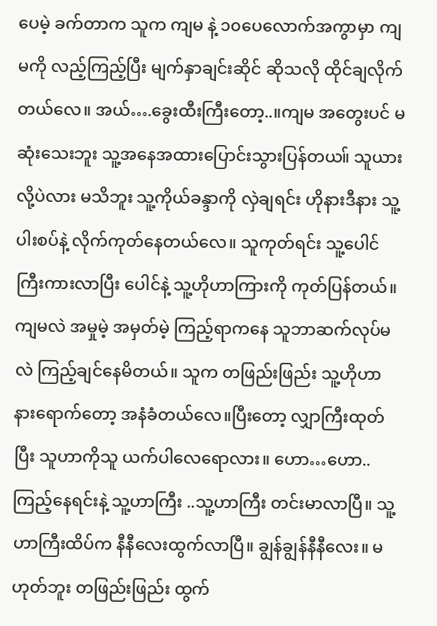ပေမဲ့ ခက်တာက သူက ကျမ နဲ့ ၁၀ပေလောက်အကွာမှာ ကျမကို လည့်ကြည့်ပြီး မျက်နှာချင်းဆိုင် ဆိုသလို ထိုင်ချလိုက်တယ်လေ။ အယ်….ခွေးထီးကြီးတော့..။ကျမ အတွေးပင် မဆုံးသေးဘူး သူ့အနေအထားပြောင်းသွားပြန်တယ။် သူယားလို့ပဲလား မသိဘူး သူ့ကိုယ်ခန္ဒာကို လှဲချရင်း ဟိုနားဒီနား သူ့ပါးစပ်နဲ့ လိုက်ကုတ်နေတယ်လေ။ သူကုတ်ရင်း သူ့ပေါင်ကြီးကားလာပြီး ပေါင်နဲ့ သူ့ဟိုဟာကြားကို ကုတ်ပြန်တယ်။ ကျမလဲ အမှုမဲ့ အမှတ်မဲ့ ကြည့်ရာကနေ သူဘာဆက်လုပ်မလဲ ကြည့်ချင်နေမိတယ်။ သူက တဖြည်းဖြည်း သူ့ဟိုဟာ နားရောက်တော့ အနံခံတယ်လေ။ပြီးတော့ လျှာကြီးထုတ်ပြီး သူဟာကိုသူ ယက်ပါလေရောလား။ ဟော…ဟော..ကြည့်နေရင်းနဲ့ သူ့ဟာကြီး ..သူ့ဟာကြီး တင်းမာလာပြီ။ သူ့ဟာကြီးထိပ်က နီနီလေးထွက်လာပြီ။ ချွန်ချွန်နီနီလေး။ မဟုတ်ဘူး တဖြည်းဖြည်း ထွက်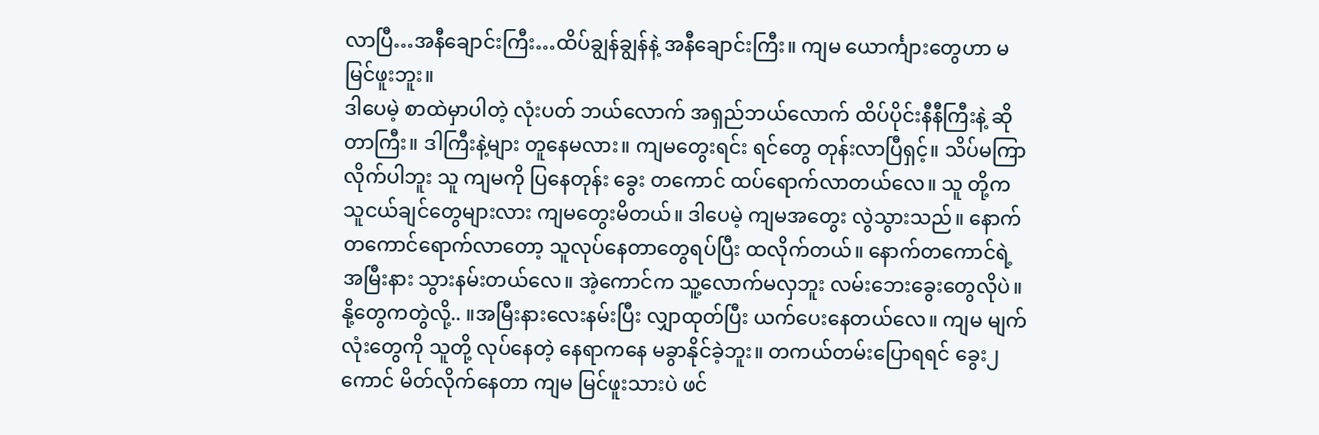လာပြီ…အနီချောင်းကြီး…ထိပ်ချွန်ချွန်နဲ့ အနီချောင်းကြီး။ ကျမ ယောင်္ကျားတွေဟာ မမြင်ဖူးဘူး။
ဒါပေမဲ့ စာထဲမှာပါတဲ့ လုံးပတ် ဘယ်လောက် အရှည်ဘယ်လောက် ထိပ်ပိုင်းနီနီကြီးနဲ့ ဆိုတာကြီး။ ဒါကြီးနဲ့များ တူနေမလား။ ကျမတွေးရင်း ရင်တွေ တုန်းလာပြီရှင့်။ သိပ်မကြာလိုက်ပါဘူး သူ ကျမကို ပြနေတုန်း ခွေး တကောင် ထပ်ရောက်လာတယ်လေ။ သူ တို့က သူငယ်ချင်တွေများလား ကျမတွေးမိတယ်။ ဒါပေမဲ့ ကျမအတွေး လွဲသွားသည်။ နောက်တကောင်ရောက်လာတော့ သူလုပ်နေတာတွေရပ်ပြီး ထလိုက်တယ်။ နောက်တကောင်ရဲ့ အမြီးနား သွားနမ်းတယ်လေ။ အဲ့ကောင်က သူ့လောက်မလှဘူး လမ်းဘေးခွေးတွေလိုပဲ။ နို့တွေကတွဲလို့.. ။အမြီးနားလေးနမ်းပြီး လျှာထုတ်ပြီး ယက်ပေးနေတယ်လေ။ ကျမ မျက်လုံးတွေကို သူတို့ လုပ်နေတဲ့ နေရာကနေ မခွာနိုင်ခဲ့ဘူး။ တကယ်တမ်းပြောရရင် ခွေး၂ ကောင် မိတ်လိုက်နေတာ ကျမ မြင်ဖူးသားပဲ ဖင်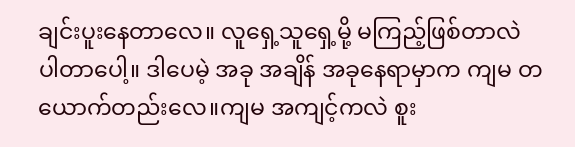ချင်းပူးနေတာလေ။ လူရှေ့သူရှေ့မို့ မကြည့်ဖြစ်တာလဲ ပါတာပေါ့။ ဒါပေမဲ့ အခု အချိန် အခုနေရာမှာက ကျမ တယောက်တည်းလေ။ကျမ အကျင့်ကလဲ စူး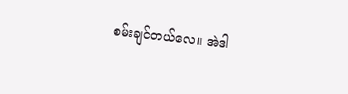စမ်းချင်တယ်လေ။ အဲဒါ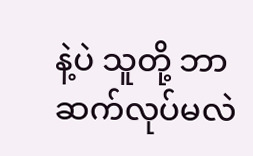နဲ့ပဲ သူတို့ ဘာ ဆက်လုပ်မလဲ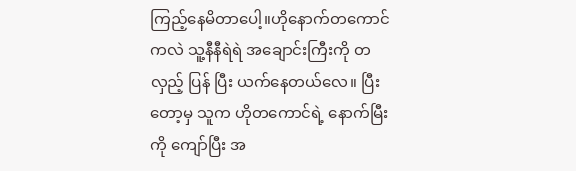ကြည့်နေမိတာပေါ့။ဟိုနောက်တကောင်ကလဲ သူ့နီနီရဲရဲ အချောင်းကြီးကို တလှည့် ပြန် ပြီး ယက်နေတယ်လေ။ ပြီးတော့မှ သူက ဟိုတကောင်ရဲ့ နောက်မြီးကို ကျော်ပြီး အ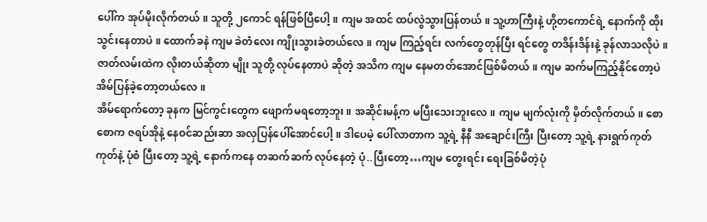ပေါ်က အုပ်မိုးလိုက်တယ်။ သူတို့ ၂ကောင် ရန်ဖြစ်ပြီပေါ့။ ကျမ အထင် ထပ်လွဲသွားပြန်တယ်။ သူ့ဟာကြီးနဲ့ ဟို့တကောင်ရဲ့ နောက်ကို ထိုးသွင်းနေတာပဲ။ ထောက်ခနဲ ကျမ ခဲတံလေး ကျိုးသွားခဲတယ်လေ။ ကျမ ကြည့်ရင်း လက်တွေတုန်ပြီး ရင်တွေ တဒိန်းဒိန်းနဲ့ ခုန်လာသလိုပဲ။ ဇာတ်လမ်းထဲက လိုးတယ်ဆိုတာ မျိုး သူတို့ လုပ်နေတာပဲ ဆိုတဲ့ အသိက ကျမ နေမတတ်အောင်ဖြစ်မိတယ်။ ကျမ ဆက်မကြည့်နိုင်တော့ပဲ အိမ်ပြန်ခဲ့တော့တယ်လေ။
အိမ်ရောက်တော့ ခုနက မြင်ကွင်းတွေက ဖျောက်မရတော့ဘူး။ အဆိုင်းမန့်က မပြီးသေးဘူးလေ။ ကျမ မျက်လုံးကို မှိတ်လိုက်တယ်။ စောစောက ဇရပ်အိုနဲ့ နေဝင်ဆည်းဆာ အလှပြန်ပေါ်အောင်ပေါ့။ ဒါပေမဲ့ ပေါ်လာတာက သူ့ရဲ့ နီနီ အချောင်းကြီး ပြီးတော့ သူ့ရဲ့ နားရွက်ကုတ်ကုတ်နဲ့ ပုံစံ ပြီးတော့ သူ့ရဲ့ နောက်ကနေ တဆက်ဆက် လုပ်နေတဲ့ ပုံ..ပြီးတော့…ကျမ တွေးရင်း ရေးခြစ်မိတဲ့ပုံ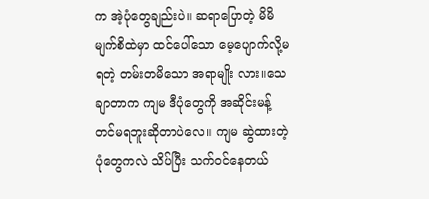က အဲ့ပုံတွေချည်းပဲ။ ဆရာပြောတဲ့ မိမိမျက်စိထဲမှာ ထင်ပေါ်သော မေ့ပျောက်လို့မရတဲ့ တမ်းတမိသော အရာမျိုး လား။သေချာတာက ကျမ ဒီပုံတွေကို အဆိုင်းမန့် တင်မရဘူးဆိုတာပဲလေ။ ကျမ ဆွဲထားတဲ့ ပုံတွေကလဲ သိပ်ပြီး သက်ဝင်နေတယ်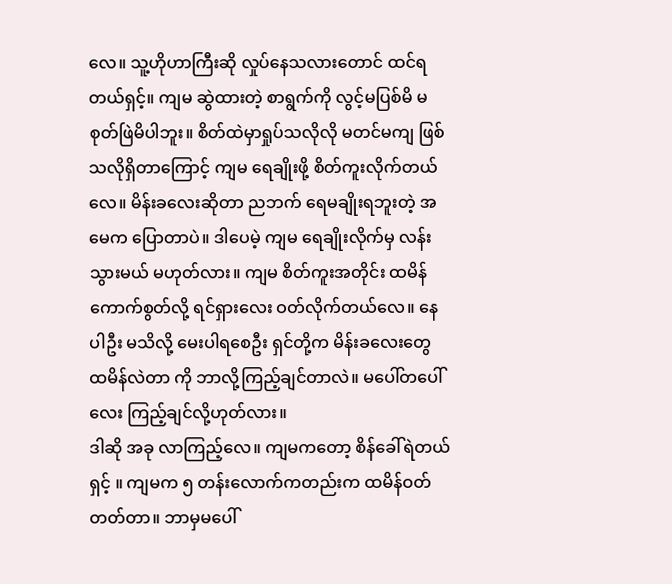လေ။ သူ့ဟိုဟာကြီးဆို လှုပ်နေသလားတောင် ထင်ရတယ်ရှင့်။ ကျမ ဆွဲထားတဲ့ စာရွက်ကို လွင့်မပြစ်မိ မစုတ်ဖြဲမိပါဘူး။ စိတ်ထဲမှာရှုပ်သလိုလို မတင်မကျ ဖြစ်သလိုရှိတာကြောင့် ကျမ ရေချိုးဖို့ စိတ်ကူးလိုက်တယ်လေ။ မိန်းခလေးဆိုတာ ညဘက် ရေမချိုးရဘူးတဲ့ အမေက ပြောတာပဲ။ ဒါပေမဲ့ ကျမ ရေချိုးလိုက်မှ လန်းသွားမယ် မဟုတ်လား။ ကျမ စိတ်ကူးအတိုင်း ထမိန် ကောက်စွတ်လို့ ရင်ရှားလေး ဝတ်လိုက်တယ်လေ။ နေပါဦး မသိလို့ မေးပါရစေဦး ရှင်တို့က မိန်းခလေးတွေ ထမိန်လဲတာ ကို ဘာလို့ကြည့်ချင်တာလဲ။ မပေါ်တပေါ်လေး ကြည့်ချင်လို့ဟုတ်လား။
ဒါဆို အခု လာကြည့်လေ။ ကျမကတော့ စိန်ခေါ်ရဲတယ်ရှင့် ။ ကျမက ၅ တန်းလောက်ကတည်းက ထမိန်ဝတ်တတ်တာ။ ဘာမှမပေါ်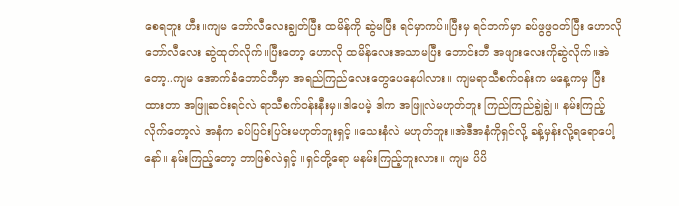စေရဘူး ဟီး။ကျမ ဘော်လီလေးချွတ်ပြီး ထမိန်ကို ဆွဲမပြီး ရင်မှာကပ်။ပြီးမှ ရင်ဘက်မှာ ခပ်ဖွဖွဝတ်ပြီး ဟောလို ဘော်လီလေး ဆွဲထုတ်လိုက်။ပြီးတော့ ဟောလို ထမိန်လေးအသာမပြီး ဘောင်းဘီ အဖျားလေးကိုဆွဲလိုက်။အဲတော့..ကျမ အောက်ခံဘောင်ဘီမှာ အရည်ကြည်လေးတွေပေနေပါလား။ ကျမရာသီစက်ဝန်းက မနေ့ကမှ ပြီးထားတာ အဖြူဆင်းရင်လဲ ရာသီစက်ဝန်းနီးမှ။ဒါပေမဲ့ ဒါက အဖြူလဲမဟုတ်ဘူး ကြည်ကြည်ချွဲချွဲ။ နမ်းကြည့်လိုက်တော့လဲ အနံက ခပ်ပြင်းပြင်းမဟုတ်ဘူးရှင့် ။သေးနံလဲ မဟုတ်ဘူး။အဲဒီအနံကိုရှင်လို့ ခန့်မှန်းလို့ရရောပေါ့နော်။ နမ်းကြည့်တော့ ဘာဖြစ်လဲရှင့် ။ရှင်တို့ရော မနမ်းကြည့်ဘူးလား။ ကျမ ပိပိ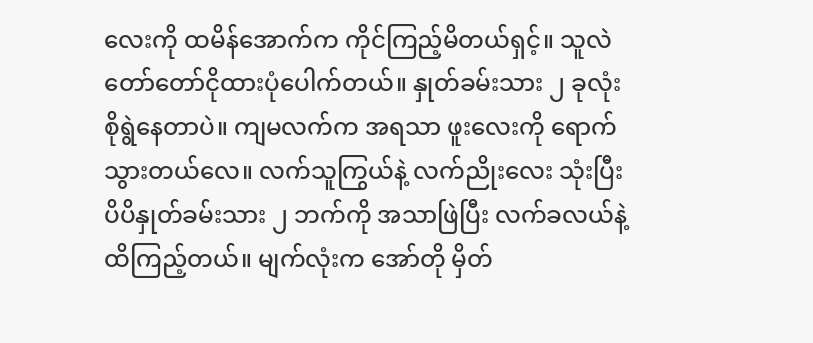လေးကို ထမိန်အောက်က ကိုင်ကြည့်မိတယ်ရှင့်။ သူလဲ တော်တော်ငိုထားပုံပေါက်တယ်။ နှုတ်ခမ်းသား ၂ ခုလုံး စိုရွဲနေတာပဲ။ ကျမလက်က အရသာ ဖူးလေးကို ရောက်သွားတယ်လေ။ လက်သူကြွယ်နဲ့ လက်ညိုးလေး သုံးပြီး ပိပိနှုတ်ခမ်းသား ၂ ဘက်ကို အသာဖြဲပြီး လက်ခလယ်နဲ့ ထိကြည့်တယ်။ မျက်လုံးက အော်တို မှိတ်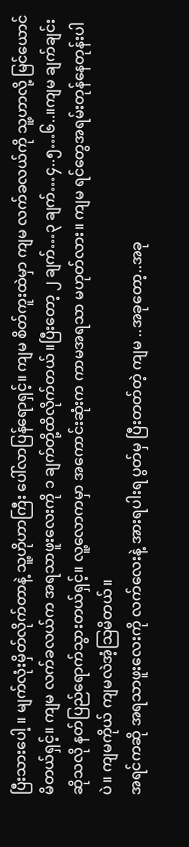ပြီးသားပေါ့ ။ မျက်လုံးမှိတ်လိုက်တာနဲ့ သူ့ဟိုဟာကြီး ပေါ်လာပြန်ရောရှင့်။ ကျမ စိတ်ကူးထဲမှာ ကျမ လက်ခလယ်ကို သူ့ဟာလို့ မြင်ယောင်မိတယ်ရှင့်။ ကျမ လက်ခလယ်က အရသာဖူးလေးကို ၁ ချက်တို့ထိလိုက်တယ်။ပြီးတော့ ၂ ချက်…၃ ချက်…၄..၅…၆..။ကျမ ချက်ချင်းဆိုသလို နတ်ပြည်ရောက်သွားတယ်ရှင့်။ လူ့လောကမှာ အကောင်းဆုံးက ကာမအရသာ မဟုတ်လား။ ကျမ ရင်တွေအရမ်းတုန်နေတုန်းပါပဲ။ ကျမကိုယ် ကျမလဲအံ့သြမိတယ်။
အရင်ကဆို အရသာဖူးလေးကို လက်လေးနဲ့ အားရပါးရ ပွတ်မှ ပြီးတတ်တဲ့ ကျမ ..အခုတော့..အခု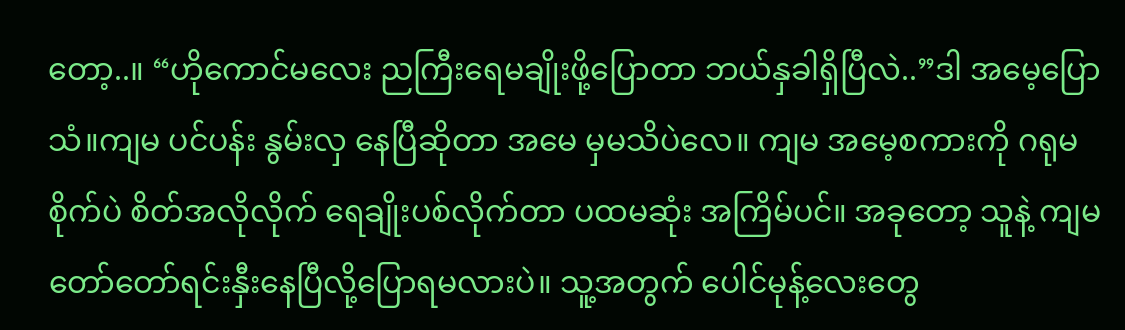တော့..။ “ဟိုကောင်မလေး ညကြီးရေမချိုးဖို့ပြောတာ ဘယ်နှခါရှိပြီလဲ..”ဒါ အမေ့ပြောသံ။ကျမ ပင်ပန်း နွမ်းလှ နေပြီဆိုတာ အမေ မှမသိပဲလေ။ ကျမ အမေ့စကားကို ဂရုမစိုက်ပဲ စိတ်အလိုလိုက် ရေချိုးပစ်လိုက်တာ ပထမဆုံး အကြိမ်ပင်။ အခုတော့ သူနဲ့ ကျမ တော်တော်ရင်းနှီးနေပြီလို့ပြောရမလားပဲ။ သူ့အတွက် ပေါင်မုန့်လေးတွေ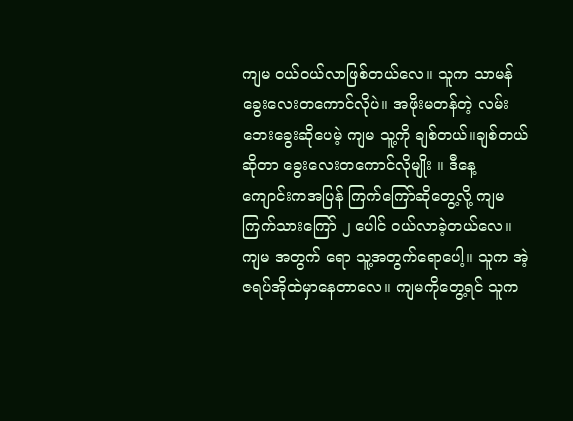ကျမ ဝယ်ဝယ်လာဖြစ်တယ်လေ။ သူက သာမန်ခွေးလေးတကောင်လိုပဲ။ အဖိုးမတန်တဲ့ လမ်းဘေးခွေးဆိုပေမဲ့ ကျမ သူ့ကို ချစ်တယ်။ချစ်တယ်ဆိုတာ ခွေးလေးတကောင်လိုမျိုး ။ ဒီနေ့ ကျောင်းကအပြန် ကြက်ကြော်ဆိုတွေ့လို့ ကျမ ကြက်သားကြော် ၂ ပေါင် ဝယ်လာခဲ့တယ်လေ။ ကျမ အတွက် ရော သူ့အတွက်ရောပေါ့။ သူက အဲ့ ဇရပ်အိုထဲမှာနေတာလေ။ ကျမကိုတွေ့ရင် သူက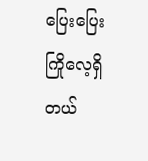ပြေးပြေးကြိုလေ့ရှိတယ်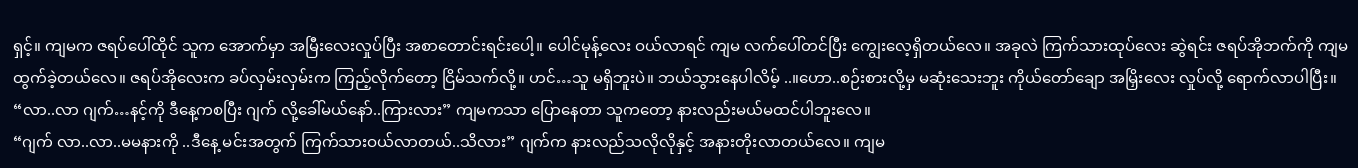ရှင့်။ ကျမက ဇရပ်ပေါ်ထိုင် သူက အောက်မှာ အမြီးလေးလှုပ်ပြီး အစာတောင်းရင်းပေါ့။ ပေါင်မုန့်လေး ဝယ်လာရင် ကျမ လက်ပေါ်တင်ပြီး ကျွေးလေ့ရှိတယ်လေ။ အခုလဲ ကြက်သားထုပ်လေး ဆွဲရင်း ဇရပ်အိုဘက်ကို ကျမ ထွက်ခဲ့တယ်လေ။ ဇရပ်အိုလေးက ခပ်လှမ်းလှမ်းက ကြည့်လိုက်တော့ ငြိမ်သက်လို့။ ဟင်…သူ မရှိဘူးပဲ။ ဘယ်သွားနေပါလိမ့် ..။ဟော..စဉ်းစားလို့မှ မဆုံးသေးဘူး ကိုယ်တော်ချော အမြှိးလေး လှုပ်လို့ ရောက်လာပါပြီး။ “လာ..လာ ဂျက်…နင့်ကို ဒီနေ့ကစပြီး ဂျက် လို့ခေါ်မယ်နော်..ကြားလား” ကျမကသာ ပြောနေတာ သူကတော့ နားလည်းမယ်မထင်ပါဘူးလေ။
“ဂျက် လာ..လာ..မမနားကို ..ဒီနေ့ မင်းအတွက် ကြက်သားဝယ်လာတယ်..သိလား” ဂျက်က နားလည်သလိုလိုနှင့် အနားတိုးလာတယ်လေ။ ကျမ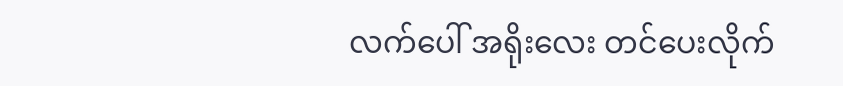လက်ပေါ် အရိုးလေး တင်ပေးလိုက်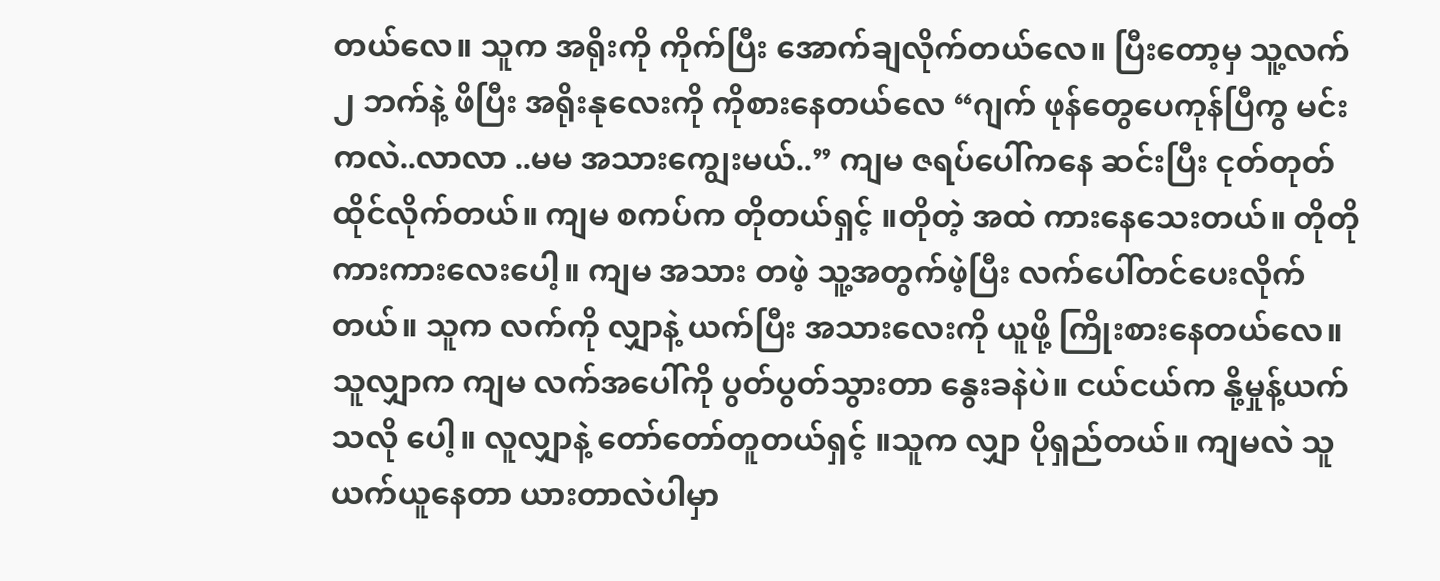တယ်လေ။ သူက အရိုးကို ကိုက်ပြီး အောက်ချလိုက်တယ်လေ။ ပြီးတော့မှ သူ့လက် ၂ ဘက်နဲ့ ဖိပြီး အရိုးနုလေးကို ကိုစားနေတယ်လေ “ဂျက် ဖုန်တွေပေကုန်ပြီကွ မင်းကလဲ..လာလာ ..မမ အသားကျွေးမယ်..” ကျမ ဇရပ်ပေါ်ကနေ ဆင်းပြီး ငုတ်တုတ်ထိုင်လိုက်တယ်။ ကျမ စကပ်က တိုတယ်ရှင့် ။တိုတဲ့ အထဲ ကားနေသေးတယ်။ တိုတို ကားကားလေးပေါ့။ ကျမ အသား တဖဲ့ သူ့အတွက်ဖဲ့ပြီး လက်ပေါ်တင်ပေးလိုက်တယ်။ သူက လက်ကို လျှာနဲ့ ယက်ပြီး အသားလေးကို ယူဖို့ ကြိုးစားနေတယ်လေ။ သူလျှာက ကျမ လက်အပေါ်ကို ပွတ်ပွတ်သွားတာ နွေးခနဲပဲ။ ငယ်ငယ်က နို့မှုန့်ယက်သလို ပေါ့။ လူလျှာနဲ့ တော်တော်တူတယ်ရှင့် ။သူက လျှာ ပိုရှည်တယ်။ ကျမလဲ သူယက်ယူနေတာ ယားတာလဲပါမှာ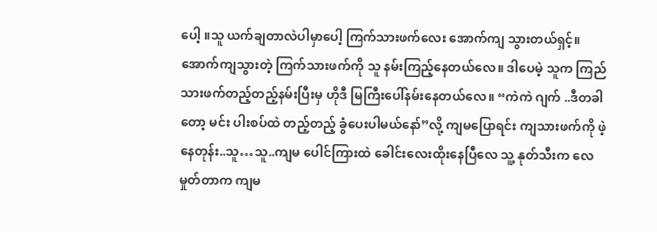ပေါ့ ။သူ ယက်ချတာလဲပါမှာပေါ့ ကြက်သားဖက်လေး အောက်ကျ သွားတယ်ရှင့်။ အောက်ကျသွားတဲ့ ကြက်သားဖက်ကို သူ နမ်းကြည့်နေတယ်လေ။ ဒါပေမဲ့ သူက ကြည်သားဖက်တည့်တည့်နမ်းပြီးမှ ဟိုဒီ မြကြီးပေါ်နမ်းနေတယ်လေ။ “ကဲကဲ ဂျက် ..ဒီတခါတော့ မင်း ပါးစပ်ထဲ တည့်တည့် ခွံပေးပါမယ်နော်”လို့ ကျမပြောရင်း ကျသားဖက်ကို ဖဲ့နေတုန်း..သူ…သူ..ကျမ ပေါင်ကြားထဲ ခေါင်းလေးထိုးနေပြီလေ သူ့ နုတ်သီးက လေမှုတ်တာက ကျမ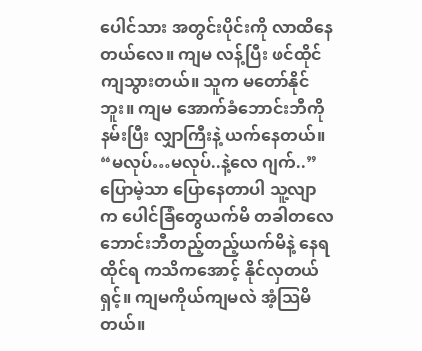ပေါင်သား အတွင်းပိုင်းကို လာထိနေတယ်လေ။ ကျမ လန့်ပြီး ဖင်ထိုင်ကျသွားတယ်။ သူက မတော်နိုင်ဘူး။ ကျမ အောက်ခံဘောင်းဘီကို နမ်းပြီး လျှာကြီးနဲ့ ယက်နေတယ်။
“မလုပ်…မလုပ်..နဲ့လေ ဂျက်..” ပြောမဲ့သာ ပြောနေတာပါ သူ့လျာက ပေါင်ခြံတွေယက်မိ တခါတလေ ဘောင်းဘီတည့်တည့်ယက်မိနဲ့ နေရထိုင်ရ ကသိကအောင့် နိုင်လှတယ်ရှင့်။ ကျမကိုယ်ကျမလဲ အံ့သြမိတယ်။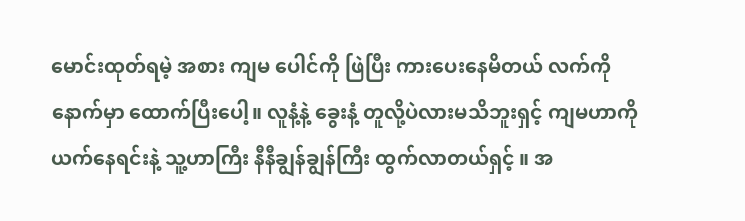မောင်းထုတ်ရမဲ့ အစား ကျမ ပေါင်ကို ဖြဲပြီး ကားပေးနေမိတယ် လက်ကို နောက်မှာ ထောက်ပြီးပေါ့။ လူနံ့နဲ့ ခွေးနံ့ တူလို့ပဲလားမသိဘူးရှင့် ကျမဟာကို ယက်နေရင်းနဲ့ သူ့ဟာကြီး နီနီချွန်ချွန်ကြီး ထွက်လာတယ်ရှင့် ။ အ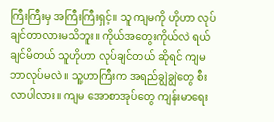ကြီးကြီးမှ အကြီးကြီးရှင့်။ သူ ကျမကို ဟိုဟာ လုပ်ချင်တာလားမသိဘူး။ ကိုယ်အတွေးကိုယ်လဲ ရယ်ချင်မိတယ် သူဟိုဟာ လုပ်ချင်တယ် ဆိုရင် ကျမ ဘာလုပ်မလဲ ။ သူ့ဟာကြီးက အရည်ချွဲချွဲတွေ စီးလာပါလား။ ကျမ အောစာအုပ်တွေ ကျန်းမာရေး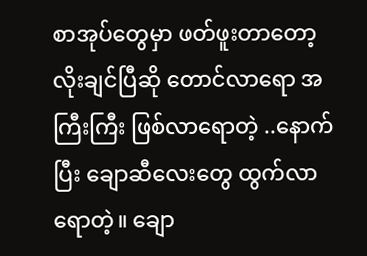စာအုပ်တွေမှာ ဖတ်ဖူးတာတော့ လိုးချင်ပြီဆို တောင်လာရော အကြီးကြီး ဖြစ်လာရောတဲ့ ..နောက်ပြီး ချောဆီလေးတွေ ထွက်လာရောတဲ့။ ချော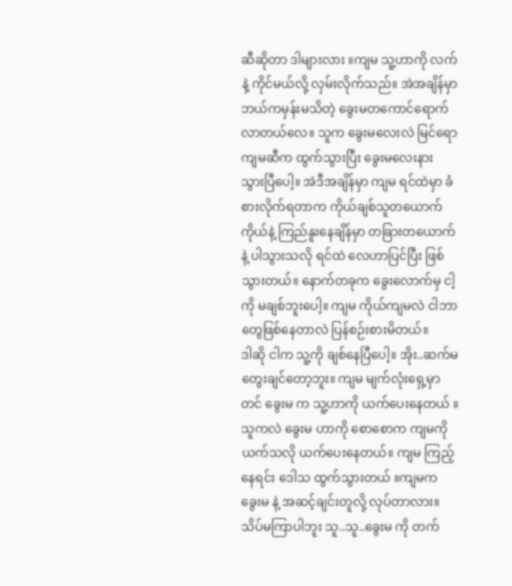ဆီဆိုတာ ဒါများလား ။ကျမ သူ့ဟာကို လက်နဲ့ ကိုင်မယ်လို့ လှမ်းလိုက်သည်။ အဲအချိန်မှာ ဘယ်ကမှန်းမသိတဲ့ ခွေးမတကောင်ရောက်လာတယ်လေ။ သူက ခွေးမလေးလဲ မြင်ရော ကျမဆီက ထွက်သွားပြီး ခွေးမလေးနား သွားပြီပေါ့။ အဲဒီအချိန်မှာ ကျမ ရင်ထဲမှာ ခံစားလိုက်ရတာက ကိုယ်ချစ်သူတယောက် ကိုယ်နဲ့ ကြည်နူးနေချိန်မှာ တခြားတယောက် နဲ့ ပါသွားသလို ရင်ထဲ လေဟာပြင်ပြီး ဖြစ်သွားတယ်။ နောက်တခုက ခွေးလောက်မှ ငါ့ကို မချစ်ဘူးပေါ့။ ကျမ ကိုယ်ကျမလဲ ငါဘာတွေဖြစ်နေတာလဲ ပြန်စဉ်းစားမိတယ်။
ဒါဆို ငါက သူ့ကို ချစ်နေပြီပေါ့။ အိုး..ဆက်မတွေးချင်တော့ဘူး။ ကျမ မျက်လုံးရှေ့မှာတင် ခွေးမ က သူ့ဟာကို ယက်ပေးနေတယ် ။သူကလဲ ခွေးမ ဟာကို စောစောက ကျမကို ယက်သလို ယက်ပေးနေတယ်။ ကျမ ကြည့်နေရင်း ဒေါသ ထွက်သွားတယ် ။ကျမက ခွေးမ နဲ့ အဆင့်ချင်းတူလို့ လုပ်တာလား။ သိပ်မကြာပါဘူး သူ..သူ..ခွေးမ ကို တက်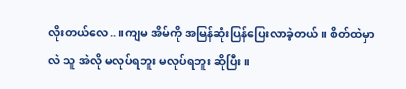လိုးတယ်လေ..။ကျမ အိမ်ကို အမြန်ဆုံးပြန်ပြေးလာခဲ့တယ်။ စိတ်ထဲမှာလဲ သူ အဲလို မလုပ်ရဘူး မလုပ်ရဘူး ဆိုပြီး။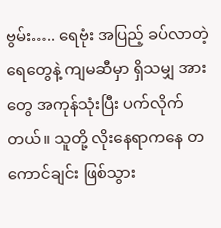ဗွမ်း….. ရေဗုံး အပြည့် ခပ်လာတဲ့ ရေတွေနဲ့ ကျမဆီမှာ ရှိသမျှ အားတွေ အကုန်သုံးပြီး ပက်လိုက်တယ်။ သူတို့ လိုးနေရာကနေ တကောင်ချင်း ဖြစ်သွား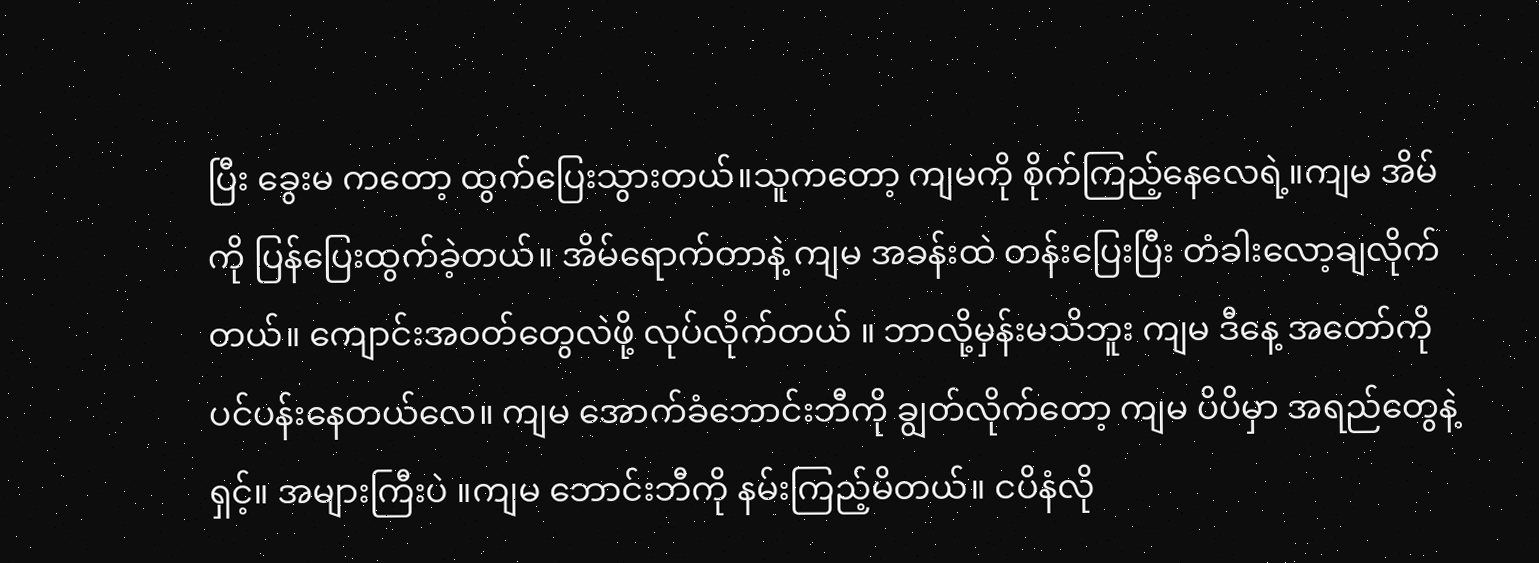ပြီး ခွေးမ ကတော့ ထွက်ပြေးသွားတယ်။သူကတော့ ကျမကို စိုက်ကြည့်နေလေရဲ့။ကျမ အိမ်ကို ပြန်ပြေးထွက်ခဲ့တယ်။ အိမ်ရောက်တာနဲ့ ကျမ အခန်းထဲ တန်းပြေးပြီး တံခါးလော့ချလိုက်တယ်။ ကျောင်းအဝတ်တွေလဲဖို့ လုပ်လိုက်တယ် ။ ဘာလို့မှန်းမသိဘူး ကျမ ဒီနေ့ အတော်ကို ပင်ပန်းနေတယ်လေ။ ကျမ အောက်ခံဘောင်းဘီကို ချွတ်လိုက်တော့ ကျမ ပိပိမှာ အရည်တွေနဲ့ရှင့်။ အများကြီးပဲ ။ကျမ ဘောင်းဘီကို နမ်းကြည့်မိတယ်။ ငပိနံလို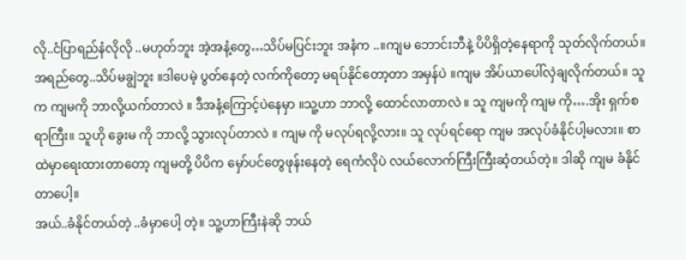လို..ငံပြာရည်နံလိုလို ..မဟုတ်ဘူး အဲ့အနံ့တွေ…သိပ်မပြင်းဘူး အနံက ..။ကျမ ဘောင်းဘီနဲ့ ပိပိရှိတဲ့နေရာကို သုတ်လိုက်တယ်။အရည်တွေ..သိပ်မချွဲဘူး ။ဒါပေမဲ့ ပွတ်နေတဲ့ လက်ကိုတော့ မရပ်နိုင်တော့တာ အမှန်ပဲ ။ကျမ အိပ်ယာပေါ်လှဲချလိုက်တယ်။ သူက ကျမကို ဘာလို့ယက်တာလဲ ။ ဒီအနံ့ကြောင့်ပဲနေမှာ ။သူ့ဟာ ဘာလို့ ထောင်လာတာလဲ ။ သူ ကျမကို ကျမ ကို….အိုး ရှက်စရာကြီး။ သူဟို ခွေးမ ကို ဘာလို့ သွားလုပ်တာလဲ ။ ကျမ ကို မလုပ်ရလို့လား။ သူ လုပ်ရင်ရော ကျမ အလုပ်ခံနိုင်ပါ့မလား။ စာထဲမှာရေးထားတာတော့ ကျမတို့ ပိပိက မှော်ပင်တွေဖုန်းနေတဲ့ ရေကံလိုပဲ လယ်လောက်ကြီးကြီးဆံ့တယ်တဲ့။ ဒါဆို ကျမ ခံနိုင်တာပေါ့။
အယ်..ခံနိုင်တယ်တဲ့ ..ခံမှာပေါ့ တဲ့။ သူ့ဟာကြီးနဲဆို ဘယ်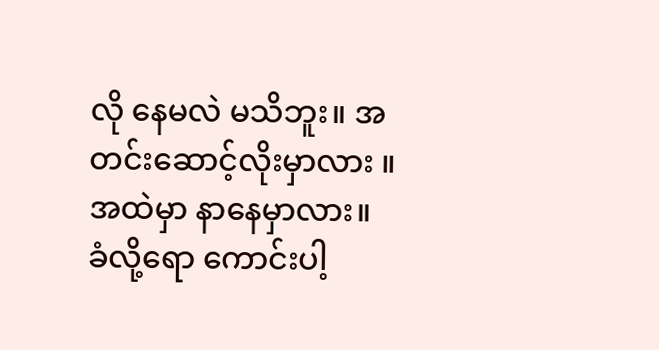လို နေမလဲ မသိဘူး။ အတင်းဆောင့်လိုးမှာလား ။ အထဲမှာ နာနေမှာလား။ ခံလို့ရော ကောင်းပါ့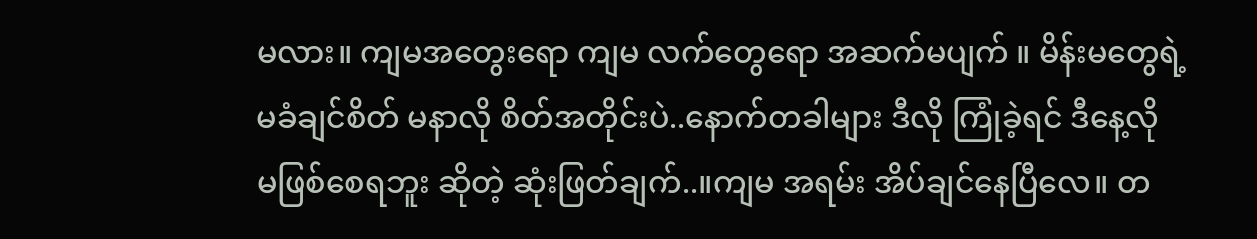မလား။ ကျမအတွေးရော ကျမ လက်တွေရော အဆက်မပျက် ။ မိန်းမတွေရဲ့ မခံချင်စိတ် မနာလို စိတ်အတိုင်းပဲ..နောက်တခါများ ဒီလို ကြုံခဲ့ရင် ဒီနေ့လို မဖြစ်စေရဘူး ဆိုတဲ့ ဆုံးဖြတ်ချက်..။ကျမ အရမ်း အိပ်ချင်နေပြီလေ။ တ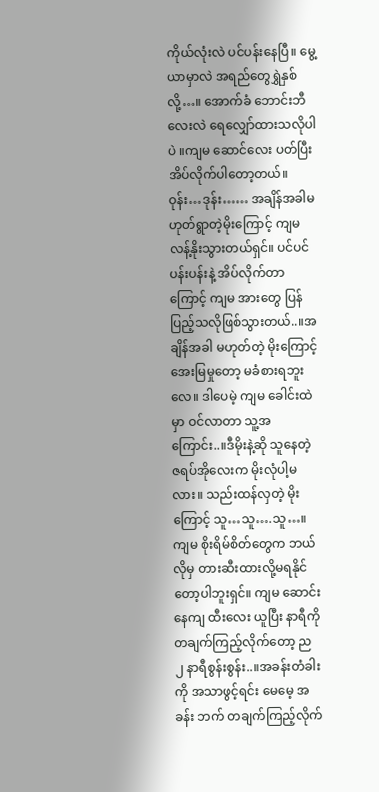ကိုယ်လုံးလဲ ပင်ပန်းနေပြီ။ မွေ့ယာမှာလဲ အရည်တွေရွှဲနှစ်လို့…။ အောက်ခံ ဘောင်းဘီလေးလဲ ရေလျှော်ထားသလိုပါပဲ ။ကျမ ဆောင်လေး ပတ်ပြီး အိပ်လိုက်ပါတော့တယ်။ ဝုန်း…ဒုန်း…… အချိန်အခါမဟုတ်ရွာတဲ့မိုးကြောင့် ကျမ လန့်နိုးသွားတယ်ရှင်။ ပင်ပင်ပန်းပန်းနဲ့ အိပ်လိုက်တာကြောင့် ကျမ အားတွေ ပြန်ပြည့်သလိုဖြစ်သွားတယ်..။အချိန်အခါ မဟုတ်တဲ့ မိုးကြောင့် အေးမြမှုတော့ မခံစားရဘူးလေ။ ဒါပေမဲ့ ကျမ ခေါင်းထဲမှာ ဝင်လာတာ သူ့အကြောင်း..။ဒီမိုးနဲ့ဆို သူနေတဲ့ ဇရပ်အိုလေးက မိုးလုံပါ့မလား။ သည်းထန်လှတဲ့ မိုးကြောင့် သူ…သူ….သူ…။ကျမ စိုးရိမ်စိတ်တွေက ဘယ်လိုမှ တားဆီးထားလို့မရနိုင်တော့ပါဘူးရှင်။ ကျမ ဆောင်းနေကျ ထီးလေး ယူပြီး နာရီကို တချက်ကြည့်လိုက်တော့ ည ၂ နာရီစွန်းစွန်း..။အခန်းတံခါးကို အသာဖွင့်ရင်း မေမေ့ အခန်း ဘက် တချက်ကြည့်လိုက်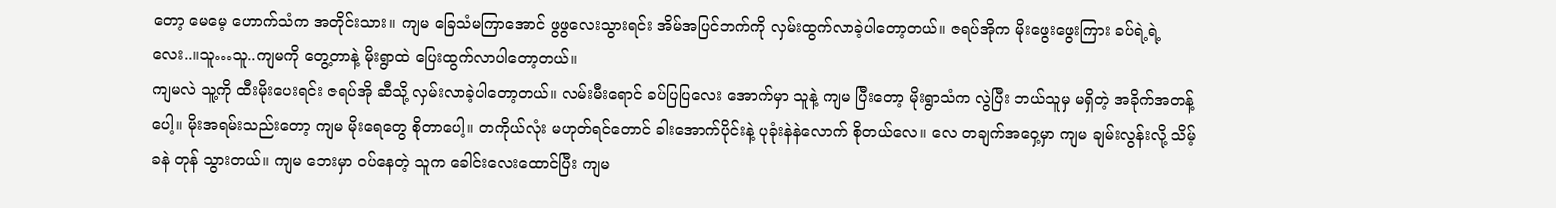တော့ မေမေ့ ဟောက်သံက အတိုင်းသား။ ကျမ ခြေသံမကြာအောင် ဖွဖွလေးသွားရင်း အိမ်အပြင်ဘက်ကို လှမ်းထွက်လာခဲ့ပါတော့တယ်။ ဇရပ်အိုက မိုးဖွေးဖွေးကြား ခပ်ရဲ့ရဲ့လေး..။သူ…သူ..ကျမကို တွေ့တာနဲ့ မိုးရွာထဲ ပြေးထွက်လာပါတော့တယ်။
ကျမလဲ သူ့ကို ထီးမိုးပေးရင်း ဇရပ်အို ဆီသို့ လှမ်းလာခဲ့ပါတော့တယ်။ လမ်းမီးရောင် ခပ်ပြပြလေး အောက်မှာ သူနဲ့ ကျမ ပြီးတော့ မိုးရွာသံက လွဲပြီး ဘယ်သူမှ မရှိတဲ့ အခိုက်အတန့်ပေါ့။ မိုးအရမ်းသည်းတော့ ကျမ မိုးရေတွေ စိုတာပေါ့။ တကိုယ်လုံး မဟုတ်ရင်တောင် ခါးအောက်ပိုင်းနဲ့ ပုခုံးနဲနဲလောက် စိုတယ်လေ။ လေ တချက်အဝှေ့မှာ ကျမ ချမ်းလွန်းလို့ သိမ့်ခနဲ တုန် သွားတယ်။ ကျမ ဘေးမှာ ဝပ်နေတဲ့ သူက ခေါင်းလေးထောင်ပြီး ကျမ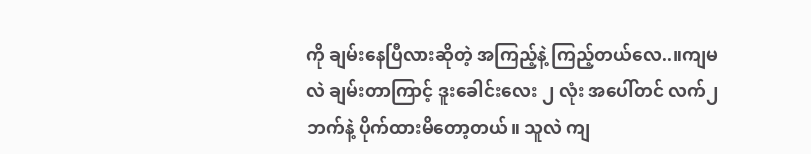ကို ချမ်းနေပြီလားဆိုတဲ့ အကြည့်နဲ့ ကြည့်တယ်လေ..။ကျမလဲ ချမ်းတာကြာင့် ဒူးခေါင်းလေး ၂ လုံး အပေါ်တင် လက်၂ ဘက်နဲ့ ပိုက်ထားမိတော့တယ်။ သူလဲ ကျ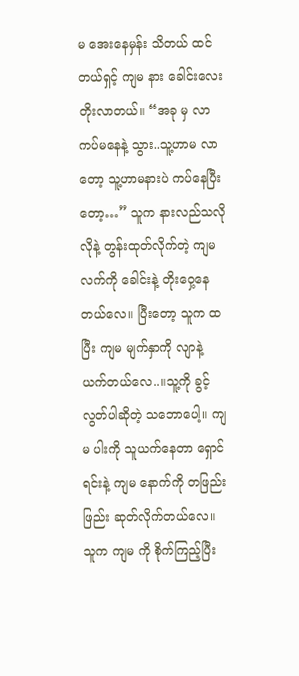မ အေးနေမှန်း သိတယ် ထင်တယ်ရှင့် ကျမ နား ခေါင်းလေးတိုးလာတယ်။ “အခု မှ လာကပ်မနေနဲ့ သွား..သူ့ဟာမ လာတော့ သူ့ဟာမနားပဲ ကပ်နေပြီးတော့…” သူက နားလည်သလိုလိုနဲ့ တွန်းထုတ်လိုက်တဲ့ ကျမ လက်ကို ခေါင်းနဲ့ တိုးဝှေ့နေတယ်လေ။ ပြီးတော့ သူက ထပြီး ကျမ မျက်နှာကို လျာနဲ့ ယက်တယ်လေ..။သူ့ကို ခွင့်လွတ်ပါဆိုတဲ့ သဘောပေါ့။ ကျမ ပါးကို သူယက်နေတာ ရှောင်ရင်းနဲ့ ကျမ နောက်ကို တဖြည်းဖြည်း ဆုတ်လိုက်တယ်လေ။ သူက ကျမ ကို စိုက်ကြည့်ပြီး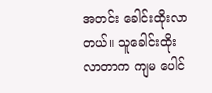အတင်း ခေါင်းထိုးလာတယ်။ သူခေါင်းထိုးလာတာက ကျမ ပေါင်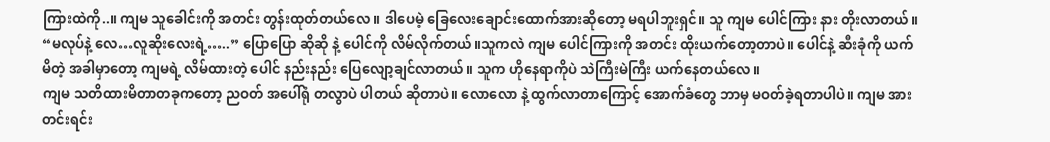ကြားထဲကို..။ ကျမ သူခေါင်းကို အတင်း တွန်းထုတ်တယ်လေ ။ ဒါပေမဲ့ ခြေလေးချောင်းထောက်အားဆိုတော့ မရပါဘူးရှင်။ သူ ကျမ ပေါင်ကြား နား တိုးလာတယ်။ “မလုပ်နဲ့ လေ…လူဆိုးလေးရဲ့…..” ပြောပြော ဆိုဆို နဲ့ ပေါင်ကို လိမ်လိုက်တယ်။သူကလဲ ကျမ ပေါင်ကြားကို အတင်း ထိုးယက်တော့တာပဲ။ ပေါင်နဲ့ ဆီးခုံကို ယက်မိတဲ့ အခါမှာတော့ ကျမရဲ့ လိမ်ထားတဲ့ ပေါင် နည်းနည်း ပြေလျော့ချင်လာတယ်။ သူက ဟိုနေရာကိုပဲ သဲကြီးမဲကြီး ယက်နေတယ်လေ။
ကျမ သတိထားမိတာတခုကတော့ ညဝတ် အပေါ်ရုံ တလွာပဲ ပါတယ် ဆိုတာပဲ။ လောလော နဲ့ ထွက်လာတာကြောင့် အောက်ခံတွေ ဘာမှ မဝတ်ခဲ့ရတာပါပဲ။ ကျမ အားတင်းရင်း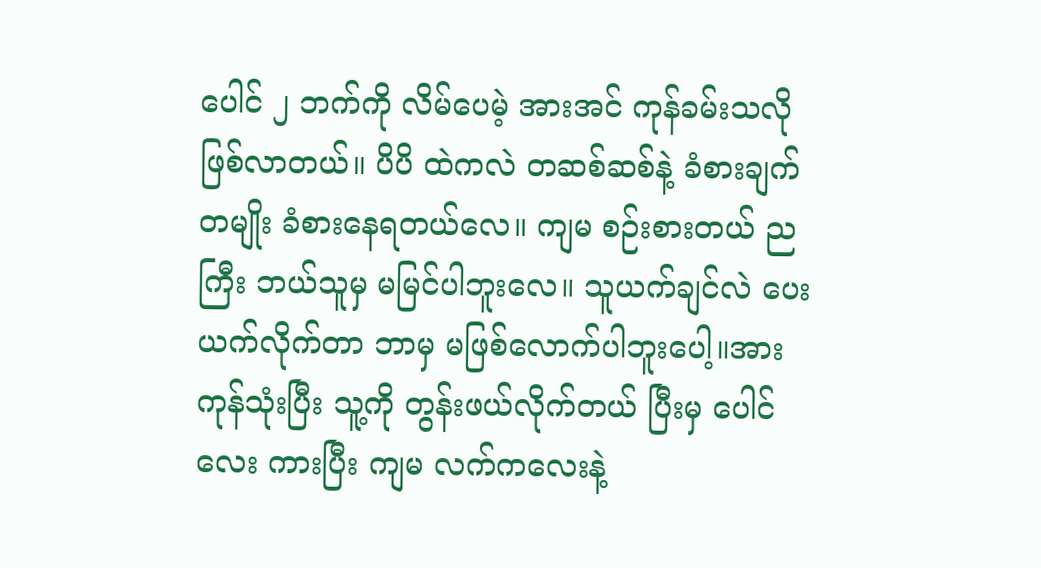ပေါင် ၂ ဘက်ကို လိမ်ပေမဲ့ အားအင် ကုန်ခမ်းသလို ဖြစ်လာတယ်။ ပိပိ ထဲကလဲ တဆစ်ဆစ်နဲ့ ခံစားချက်တမျိုး ခံစားနေရတယ်လေ။ ကျမ စဉ်းစားတယ် ညကြီး ဘယ်သူမှ မမြင်ပါဘူးလေ။ သူယက်ချင်လဲ ပေးယက်လိုက်တာ ဘာမှ မဖြစ်လောက်ပါဘူးပေါ့။အားကုန်သုံးပြီး သူ့ကို တွန်းဖယ်လိုက်တယ် ပြီးမှ ပေါင်လေး ကားပြီး ကျမ လက်ကလေးနဲ့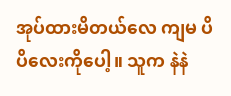အုပ်ထားမိတယ်လေ ကျမ ပိပိလေးကိုပေါ့။ သူက နဲနဲ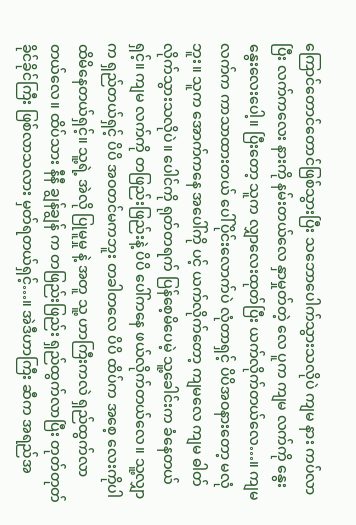ကြောင်တောင်တောင်ဖြစ်သွားပြီး သဘောပေါက်သွားသလိုပဲ ကျမ နား ကပ်လာပြီး လက်ကလေး နားကို နမ်းတယ်လေ နှာမှုတ်တဲ့ လေ ပူက ကျမ လက်ကို နွေးနွေးလေးပေါ့။ ပြီးတော့ သူက လျှာလေးထုတ်ပြီး ယက်လိုက်တယ်လေ…။ ကျမ လက်က ကာသာထားတယ် ပေါ်ပိုင်းလောက်ပဲ လုံတာရှင့် ပိပိအဝနားတော့ မလုံဘူး။ သူက အောက်ကနေ အပေါ်ကို ပင့် ယက်လိုက်တော့ ကျမလေ ကျမ ဓါတ်လိုက်သွားသလိုပဲ။ ပေါင်ကို ရုတ်တရက် ပြန်စေ့မိပေမဲ့ သူ့ခေါင်းက ခံနေတယ်ရှင့်။ ကျမ လက်ကို တဖြည်းဖြည်းနဲ့ ပိပိ ပေါ်ကနေ ဖယ်လိုက်တယ်လေ။ သူ့လျှာက ရှည်တယ်ရှင့် ပိပိ အဝတင်မကဘူး တခါတလေ ပိပိ ထိပ်က အစေ့ လေးကိုပါ ထိမိနေတယ်ရှင့်။ သူ့ရဲ့ အဲလို ပြုမူမှု နဲ့ အတူ သူ့ ဟာကြီးကလဲ ရှည်ထွက်လာတယ်လေ။ ထိပ်သား နီနီ ချွန်ချွန် က တဖြည်းဖြည်း ရှည်ထွက်လာပြီး တုတ်တုတ်ခိုင်ခိုင်ကြီး ဖြစ်လာသလား မှတ်ရတယ်ရှင့်…။ အဲဒီဟာကြီး ဆီက အရည်အ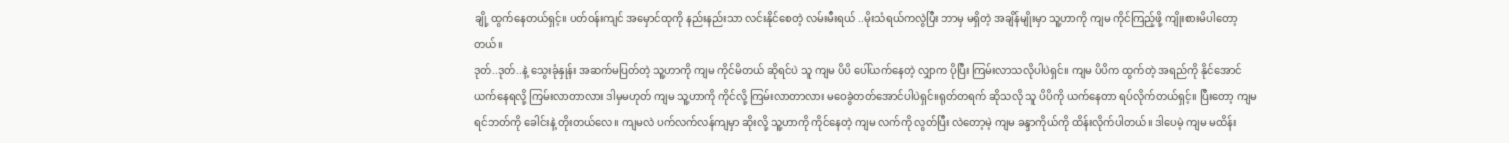ချို့ ထွက်နေတယ်ရှင့်။ ပတ်ဝန်းကျင် အမှောင်ထုကို နည်းနည်းသာ လင်းနိုင်စေတဲ့ လမ်းမီးရယ် ..မိုးသံရယ်ကလွဲပြီး ဘာမှ မရှိတဲ့ အချိန်မျိုးမှာ သူ့ဟာကို ကျမ ကိုင်ကြည့်ဖို့ ကျိုးစားမိပါတော့တယ်။
ဒုတ်..ဒုတ်..နဲ့ သွေးခုံနှုန်း အဆက်မပြတ်တဲ့ သူ့ဟာကို ကျမ ကိုင်မိတယ် ဆိုရင်ပဲ သူ ကျမ ပိပိ ပေါ်ယက်နေတဲ့ လျှာက ပိုပြီး ကြမ်းလာသလိုပါပဲရှင်။ ကျမ ပိပိက ထွက်တဲ့ အရည်ကို နိုင်အောင်ယက်နေရလို့ ကြမ်းလာတာလား ဒါမှမဟုတ် ကျမ သူ့ဟာကို ကိုင်လို့ ကြမ်းလာတာလား မဝေခွဲတတ်အောင်ပါပဲရှင်။ရုတ်တရက် ဆိုသလို သူ ပိပိကို ယက်နေတာ ရပ်လိုက်တယ်ရှင့်။ ပြီးတော့ ကျမ ရင်ဘတ်ကို ခေါင်းနဲ့ တိုးတယ်လေ။ ကျမလဲ ပက်လက်လန်ကျမှာ ဆိုးလို့ သူ့ဟာကို ကိုင်နေတဲ့ ကျမ လက်ကို လွတ်ပြီး လဲတော့မဲ့ ကျမ ခန္ဒာကိုယ်ကို ထိန်းလိုက်ပါတယ်။ ဒါပေမဲ့ ကျမ မထိန်း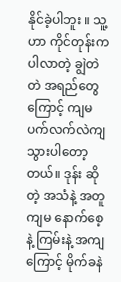နိုင်ခဲ့ပါဘူး ။ သူ့ဟာ ကိုင်တုန်းက ပါလာတဲ့ ချွဲတဲတဲ အရည်တွေကြောင့် ကျမ ပက်လက်လဲကျသွားပါတော့တယ်။ ဒုန်း ဆိုတဲ့ အသံနဲ့ အတူ ကျမ နောက်စေ့ နဲ့ ကြမ်းနဲ့ အကျကြောင့် မိုက်ခနဲ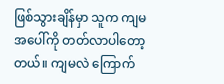ဖြစ်သွားချိန်မှာ သူက ကျမ အပေါ်ကို တတ်လာပါတော့တယ်။ ကျမလဲ ကြောက်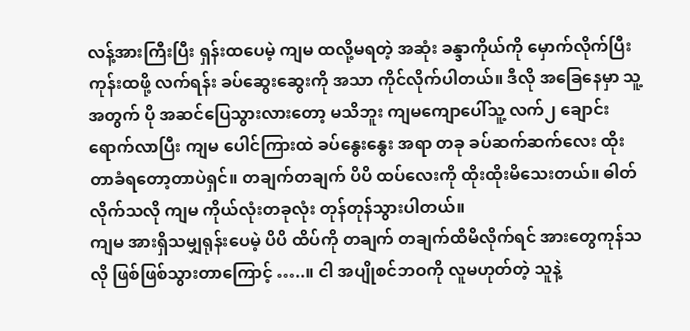လန့်အားကြီးပြီး ရှန်းထပေမဲ့ ကျမ ထလို့မရတဲ့ အဆုံး ခန္ဒာကိုယ်ကို မှောက်လိုက်ပြီး ကုန်းထဖို့ လက်ရန်း ခပ်ဆွေးဆွေးကို အသာ ကိုင်လိုက်ပါတယ်။ ဒီလို အခြေနေမှာ သူ့အတွက် ပို အဆင်ပြေသွားလားတော့ မသိဘူး ကျမကျောပေါ်သူ့ လက်၂ ချောင်း ရောက်လာပြီး ကျမ ပေါင်ကြားထဲ ခပ်နွေးနွေး အရာ တခု ခပ်ဆက်ဆက်လေး ထိုးတာခံရတော့တာပဲရှင်။ တချက်တချက် ပိပိ ထပ်လေးကို ထိုးထိုးမိသေးတယ်။ ဓါတ်လိုက်သလို ကျမ ကိုယ်လုံးတခုလုံး တုန်တုန်သွားပါတယ်။
ကျမ အားရှိသမျှရုန်းပေမဲ့ ပိပိ ထိပ်ကို တချက် တချက်ထိမိလိုက်ရင် အားတွေကုန်သလို ဖြစ်ဖြစ်သွားတာကြောင့် …..။ ငါ အပျိုစင်ဘဝကို လူမဟုတ်တဲ့ သူနဲ့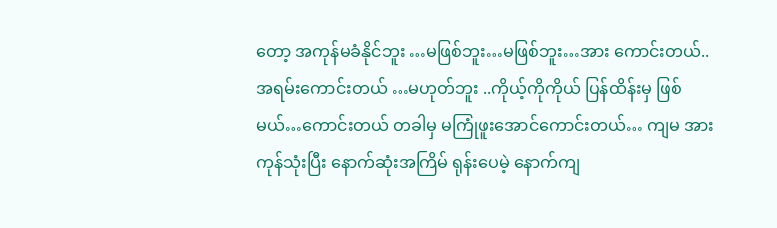တော့ အကုန်မခံနိုင်ဘူး …မဖြစ်ဘူး…မဖြစ်ဘူး…အား ကောင်းတယ်..အရမ်းကောင်းတယ် …မဟုတ်ဘူး ..ကိုယ့်ကိုကိုယ် ပြန်ထိန်းမှ ဖြစ်မယ်…ကောင်းတယ် တခါမှ မကြုံဖူးအောင်ကောင်းတယ်… ကျမ အားကုန်သုံးပြီး နောက်ဆုံးအကြိမ် ရုန်းပေမဲ့ နောက်ကျ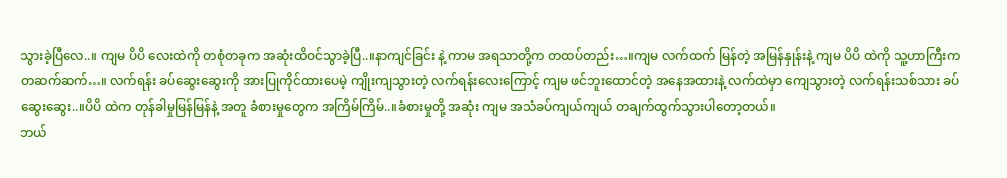သွားခဲ့ပြီလေ..။ ကျမ ပိပိ လေးထဲကို တစုံတခုက အဆုံးထိဝင်သွာခဲ့ပြီ..။နာကျင်ခြင်း နဲ့ ကာမ အရသာတို့က တထပ်တည်း…။ကျမ လက်ထက် မြန်တဲ့ အမြန်နှုန်းနဲ့ ကျမ ပိပိ ထဲကို သူ့ဟာကြီးက တဆက်ဆက်…။ လက်ရန်း ခပ်ဆွေးဆွေးကို အားပြုကိုင်ထားပေမဲ့ ကျိုးကျသွားတဲ့ လက်ရန်းလေးကြောင့် ကျမ ဖင်ဘူးထောင်တဲ့ အနေအထားနဲ့ လက်ထဲမှာ ကျေသွားတဲ့ လက်ရန်းသစ်သား ခပ်ဆွေးဆွေး..။ပိပိ ထဲက တုန်ခါမှုမြန်မြန်နဲ့ အတူ ခံစားမှုတွေက အကြိမ်ကြိမ်..။ခံစားမှုတို့ အဆုံး ကျမ အသံခပ်ကျယ်ကျယ် တချက်ထွက်သွားပါတော့တယ်။
ဘယ်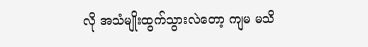လို အသံမျိုးထွက်သွားလဲတော့ ကျမ မသိ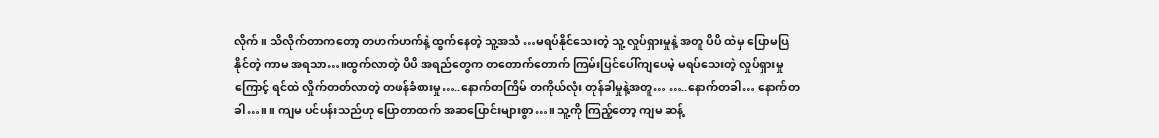လိုက်။ သိလိုက်တာကတော့ တဟက်ဟက်နဲ့ ထွက်နေတဲ့ သူ့အသံ …မရပ်နိုင်သေးတဲ့ သူ့ လှုပ်ရှားမှုနဲ့ အတူ ပိပိ ထဲမှ ပြောမပြနိုင်တဲ့ ကာမ အရသာ…။ထွက်လာတဲ့ ပိပိ အရည်တွေက တတောက်တောက် ကြမ်းပြင်ပေါ်ကျပေမဲ့ မရပ်သေးတဲ့ လှုပ်ရှားမှုကြောင့် ရင်ထဲ လှိုက်တတ်လာတဲ့ တဖန်ခံစားမှု…..နောက်တကြိမ် တကိုယ်လုံး တုန်ခါမှုနဲ့အတူ… …..နောက်တခါ… နောက်တခါ…။ ။ ကျမ ပင်ပန်းသည်ဟု ပြောတာထက် အဆပြောင်းများစွာ…။ သူ့ကို ကြည့်တော့ ကျမ ဆန့်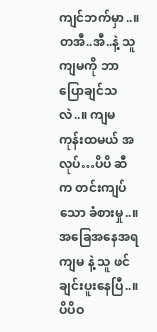ကျင်ဘက်မှာ..။တအီ..အီ..နဲ့ သူကျမကို ဘာပြောချင်သလဲ..။ ကျမ ကုန်းထမယ် အလုပ်…ပိပိ ဆီက တင်းကျပ်သော ခံစားမှု..။အခြေအနေအရ ကျမ နဲ့ သူ ဖင်ချင်းပူးနေပြီ..။ ပိပိဝ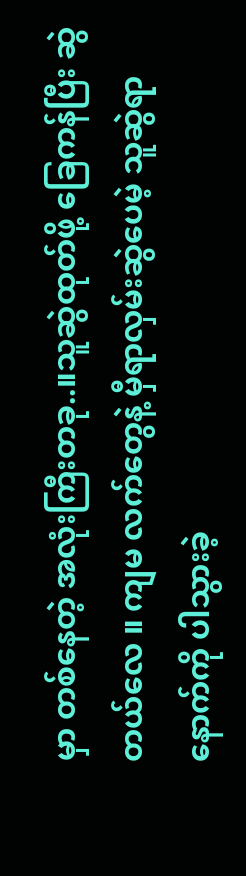မှာ တစ်နေတဲ့ အလုံးကြီးတခု..။သူဆွဲထုတ်ဖို့ ခြေကန်ပြီး ဆွဲတယ်လေ ။ ကျမ လက်တွေနဲ့ မှီရာလှမ်းဆွဲပေမဲ့ သူဆွဲရာ နောက်ကို ပါသွားခဲ့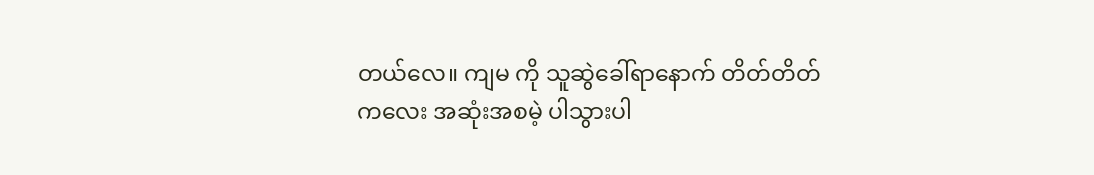တယ်လေ။ ကျမ ကို သူဆွဲခေါ်ရာနောက် တိတ်တိတ်ကလေး အဆုံးအစမဲ့ ပါသွားပါ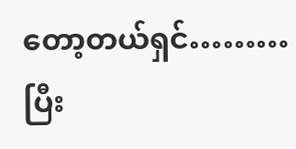တော့တယ်ရှင်………ပြီး